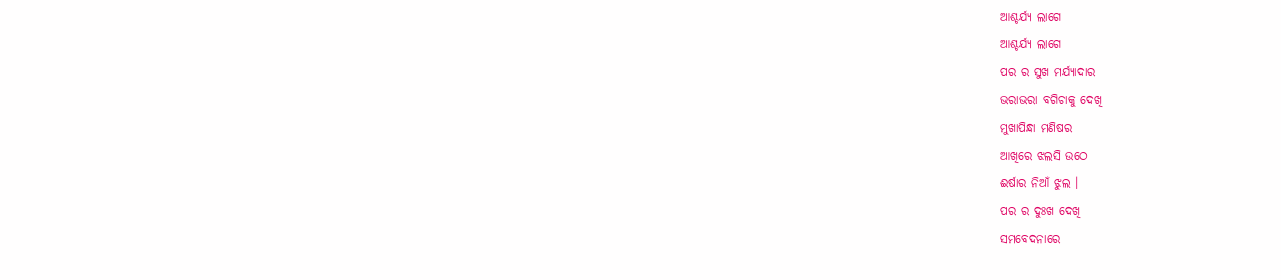ଆଶ୍ଚର୍ଯ୍ୟ ଲାଗେ
ଆଶ୍ଚର୍ଯ୍ୟ ଲାଗେ
ପର ର ସୁଖ ମର୍ଯ୍ୟାଦାର
ଭରାଭରା ବଗିଚାକୁ ଦେଖି
ମୁଖାପିନ୍ଧା ମଣିଷର
ଆଖିରେ ଝଲସି ଉଠେ
ଈର୍ଷାର ନିଆଁ ଝୁଲ ।
ପର ର ଦୁଃଖ ଦେଖି
ସମବେଦନାରେ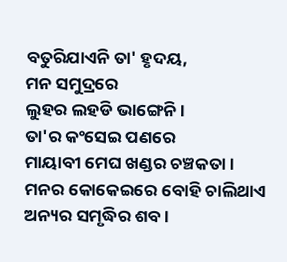ବତୁରିଯାଏନି ତା' ହୃଦୟ,
ମନ ସମୁଦ୍ରରେ
ଲୁହର ଲହଡି ଭାଙ୍ଗେନି ।
ତା'ର କଂସେଇ ପଣରେ
ମାୟାବୀ ମେଘ ଖଣ୍ଡର ଚଞ୍ଚକତା ।
ମନର କୋକେଇରେ ବୋହି ଚାଲିଥାଏ
ଅନ୍ୟର ସମୃଦ୍ଧିର ଶବ ।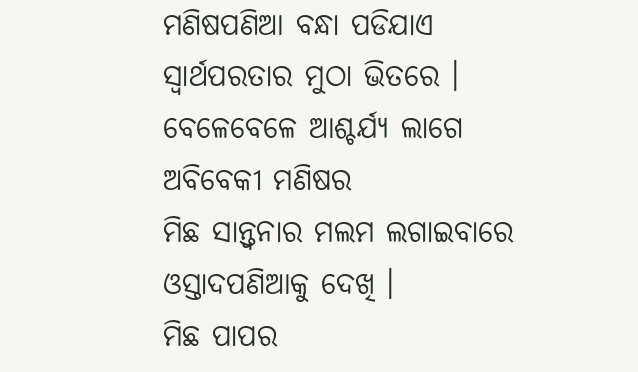ମଣିଷପଣିଆ ବନ୍ଧା ପଡିଯାଏ
ସ୍ବାର୍ଥପରତାର ମୁଠା ଭିତରେ ।
ବେଳେବେଳେ ଆଶ୍ଚର୍ଯ୍ୟ ଲାଗେ
ଅବିବେକୀ ମଣିଷର
ମିଛ ସାନ୍ତ୍ବନାର ମଲମ ଲଗାଇବାରେ ଓସ୍ତାଦପଣିଆକୁ ଦେଖି ।
ମିଛ ପାପର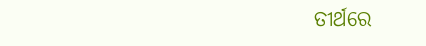ତୀର୍ଥରେ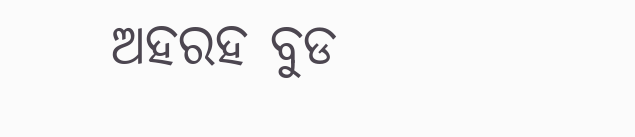ଅହରହ ବୁଡ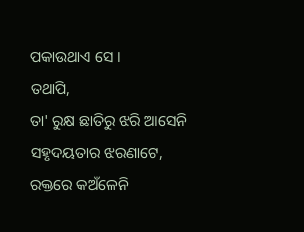ପକାଉଥାଏ ସେ ।
ତଥାପି,
ତା' ରୁକ୍ଷ ଛାତିରୁ ଝରି ଆସେନି
ସହୃଦୟତାର ଝରଣାଟେ,
ରକ୍ତରେ କଅଁଳେନି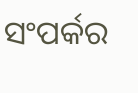ସଂପର୍କର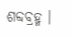ଶବ୍ଦବ୍ରହ୍ମ ।